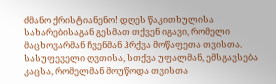ძმანო ქრისტიანენო! დღეს წაკითხულისა სახარებისაგან გესმათ თქვენ იგავი, რომელი მაცხოვარმან ჩვენმან ჰრქვა მოწაფეთა თვისთა. სასუფეველი ღვთისა, სთქვა უფალმან, ემსგავსება კაცსა, რომელმან მოუწოდა თვისთა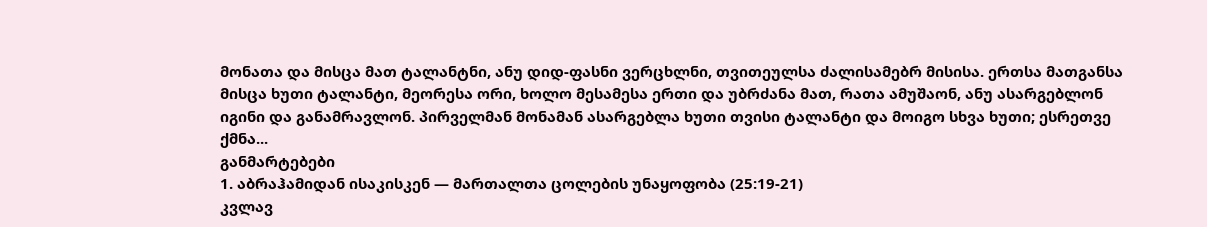მონათა და მისცა მათ ტალანტნი, ანუ დიდ-ფასნი ვერცხლნი, თვითეულსა ძალისამებრ მისისა. ერთსა მათგანსა მისცა ხუთი ტალანტი, მეორესა ორი, ხოლო მესამესა ერთი და უბრძანა მათ, რათა ამუშაონ, ანუ ასარგებლონ იგინი და განამრავლონ. პირველმან მონამან ასარგებლა ხუთი თვისი ტალანტი და მოიგო სხვა ხუთი; ესრეთვე ქმნა...
განმარტებები
1. აბრაჰამიდან ისაკისკენ — მართალთა ცოლების უნაყოფობა (25:19-21)
კვლავ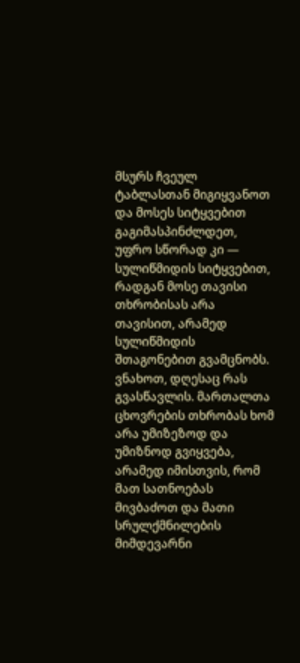მსურს ჩვეულ ტაბლასთან მიგიყვანოთ და მოსეს სიტყვებით გაგიმასპინძლდეთ, უფრო სწორად კი — სულიწმიდის სიტყვებით, რადგან მოსე თავისი თხრობისას არა თავისით, არამედ სულიწმიდის შთაგონებით გვამცნობს. ვნახოთ, დღესაც რას გვასწავლის. მართალთა ცხოვრების თხრობას ხომ არა უმიზეზოდ და უმიზნოდ გვიყვება, არამედ იმისთვის, რომ მათ სათნოებას მივბაძოთ და მათი სრულქმნილების მიმდევარნი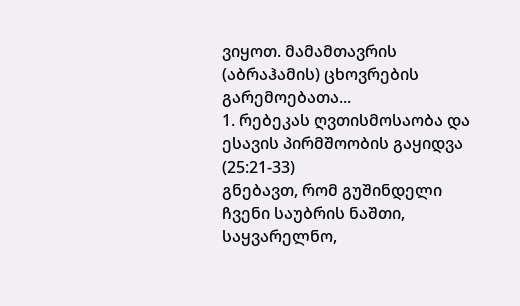ვიყოთ. მამამთავრის (აბრაჰამის) ცხოვრების გარემოებათა...
1. რებეკას ღვთისმოსაობა და ესავის პირმშოობის გაყიდვა (25:21-33)
გნებავთ, რომ გუშინდელი ჩვენი საუბრის ნაშთი, საყვარელნო,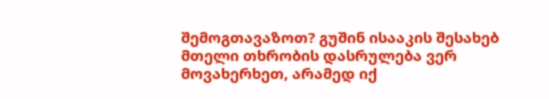შემოგთავაზოთ? გუშინ ისააკის შესახებ მთელი თხრობის დასრულება ვერ მოვახერხეთ, არამედ იქ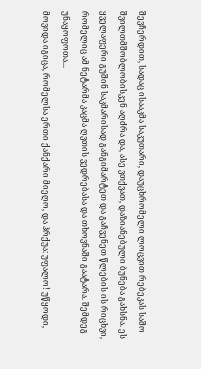შევჩერდით, სადაც ისააკმა საკუთარი, დაუცხრომელი ლოცვით რებეკას საშო შვილთმშობლობისკენ აღძრა და, ასე ვთქვათ, დაზიანებული ბუნება გახსნა. ეს ყველაფერი გუშინ საკმარისად განგიმარტეთ და გაჩვენეთ წლების ის რიცხვი, რომელიც ამ ნეტარმა კაცმა ღვთის ვედრებასა და თხოვნაში გაატარა. შემდეგ უნაყოფოთა...
მოვიდა იგიცა, რომელსა ერთი ქანქარი მიეღო, და ჰრქუა: უფალო! უწყოდი,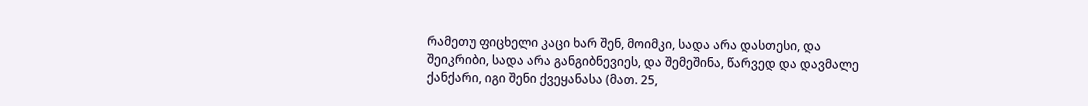რამეთუ ფიცხელი კაცი ხარ შენ, მოიმკი, სადა არა დასთესი, და შეიკრიბი, სადა არა განგიბნევიეს, და შემეშინა, წარვედ და დავმალე ქანქარი, იგი შენი ქვეყანასა (მათ. 25,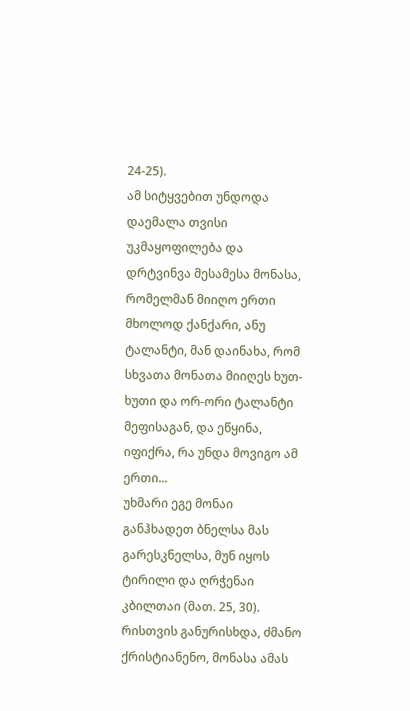24-25).
ამ სიტყვებით უნდოდა დაემალა თვისი უკმაყოფილება და დრტვინვა მესამესა მონასა, რომელმან მიიღო ერთი მხოლოდ ქანქარი, ანუ ტალანტი, მან დაინახა, რომ სხვათა მონათა მიიღეს ხუთ-ხუთი და ორ-ორი ტალანტი მეფისაგან, და ეწყინა, იფიქრა, რა უნდა მოვიგო ამ ერთი...
უხმარი ეგე მონაი განჰხადეთ ბნელსა მას გარესკნელსა, მუნ იყოს ტირილი და ღრჭენაი კბილთაი (მათ. 25, 30).
რისთვის განურისხდა, ძმანო ქრისტიანენო, მონასა ამას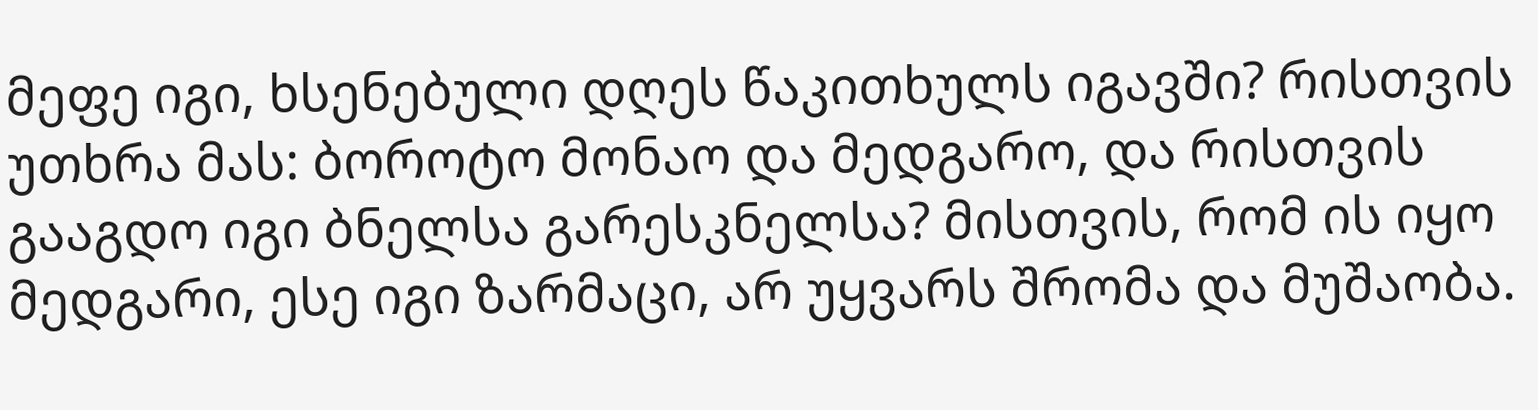მეფე იგი, ხსენებული დღეს წაკითხულს იგავში? რისთვის უთხრა მას: ბოროტო მონაო და მედგარო, და რისთვის გააგდო იგი ბნელსა გარესკნელსა? მისთვის, რომ ის იყო მედგარი, ესე იგი ზარმაცი, არ უყვარს შრომა და მუშაობა.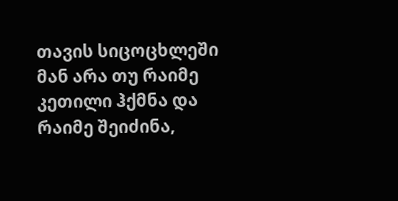თავის სიცოცხლეში მან არა თუ რაიმე კეთილი ჰქმნა და რაიმე შეიძინა,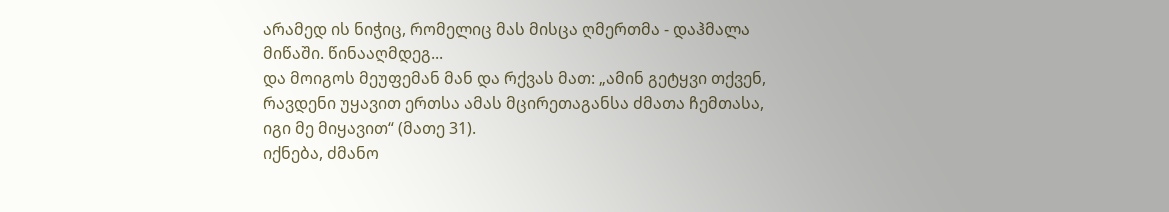არამედ ის ნიჭიც, რომელიც მას მისცა ღმერთმა - დაჰმალა მიწაში. წინააღმდეგ...
და მოიგოს მეუფემან მან და რქვას მათ: „ამინ გეტყვი თქვენ, რავდენი უყავით ერთსა ამას მცირეთაგანსა ძმათა ჩემთასა, იგი მე მიყავით“ (მათე 31).
იქნება, ძმანო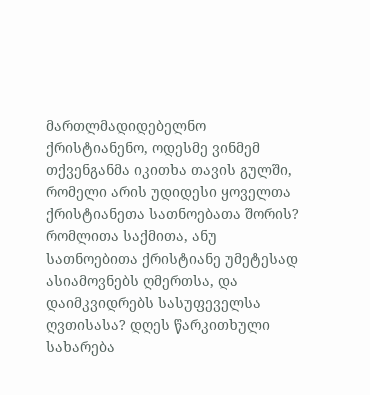მართლმადიდებელნო ქრისტიანენო, ოდესმე ვინმემ თქვენგანმა იკითხა თავის გულში, რომელი არის უდიდესი ყოველთა ქრისტიანეთა სათნოებათა შორის? რომლითა საქმითა, ანუ სათნოებითა ქრისტიანე უმეტესად ასიამოვნებს ღმერთსა, და დაიმკვიდრებს სასუფეველსა ღვთისასა? დღეს წარკითხული სახარება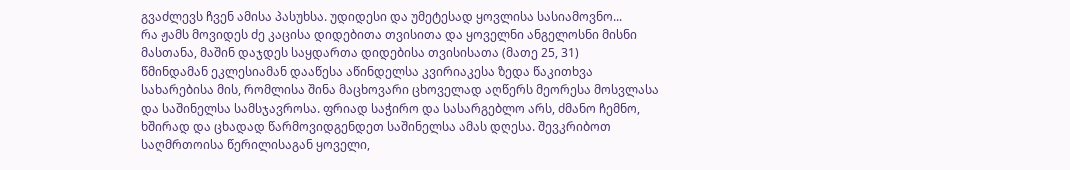გვაძლევს ჩვენ ამისა პასუხსა. უდიდესი და უმეტესად ყოვლისა სასიამოვნო...
რა ჟამს მოვიდეს ძე კაცისა დიდებითა თვისითა და ყოველნი ანგელოსნი მისნი მასთანა, მაშინ დაჯდეს საყდართა დიდებისა თვისისათა (მათე 25, 31)
წმინდამან ეკლესიამან დააწესა აწინდელსა კვირიაკესა ზედა წაკითხვა სახარებისა მის, რომლისა შინა მაცხოვარი ცხოველად აღწერს მეორესა მოსვლასა და საშინელსა სამსჯავროსა. ფრიად საჭირო და სასარგებლო არს, ძმანო ჩემნო, ხშირად და ცხადად წარმოვიდგენდეთ საშინელსა ამას დღესა. შევკრიბოთ საღმრთოისა წერილისაგან ყოველი,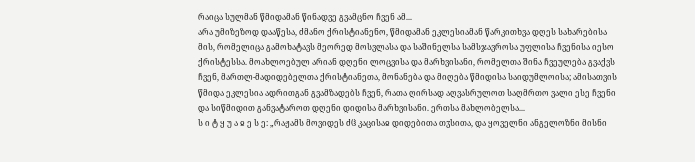რაიცა სულმან წმიდამან წინადვე გვამცნო ჩვენ ამ...
არა უმიზეზოდ დააწესა, ძმანო ქრისტიანენო, წმიდამან ეკლესიამან წარკითხვა დღეს სახარებისა მის, რომელიცა გამოხატავს მეორედ მოსვლასა და საშინელსა სამსჯავროსა უფლისა ჩვენისა იესო ქრისტესსა. მოახლოებულ არიან დღენი ლოცვისა და მარხვისანი, რომელთა შინა ჩვეულება გვაქვს ჩვენ, მართლ-მადიდებელთა ქრისტიანეთა, მონანება და მიღება წმიდისა საიდუმლოისა; ამისათვის წმიდა ეკლესია ადრითგან გვამზადებს ჩვენ, რათა ღირსად აღვასრულოთ საღმრთო ვალი ესე ჩვენი და სიწმიდით განვატაროთ დღენი დიდისა მარხვისანი. ერთსა მახლობელსა...
ს ი ტ ყ უ ა ჲ ე ს ე: „რაჟამს მოვიდეს ძჱ კაცისაჲ დიდებითა თჳსითა, და ყოველნი ანგელოზნი მისნი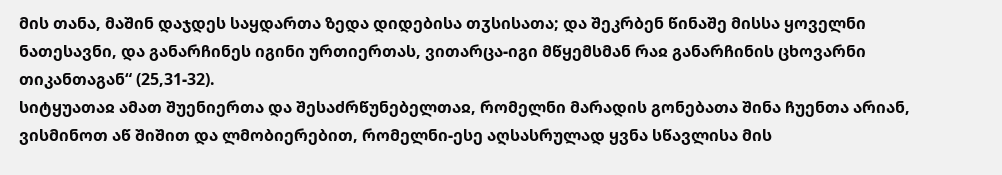მის თანა, მაშინ დაჯდეს საყდართა ზედა დიდებისა თჳსისათა; და შეკრბენ წინაშე მისსა ყოველნი ნათესავნი, და განარჩინეს იგინი ურთიერთას, ვითარცა-იგი მწყემსმან რაჲ განარჩინის ცხოვარნი თიკანთაგან“ (25,31-32).
სიტყუათაჲ ამათ შუენიერთა და შესაძრწუნებელთაჲ, რომელნი მარადის გონებათა შინა ჩუენთა არიან, ვისმინოთ აწ შიშით და ლმობიერებით, რომელნი-ესე აღსასრულად ყვნა სწავლისა მის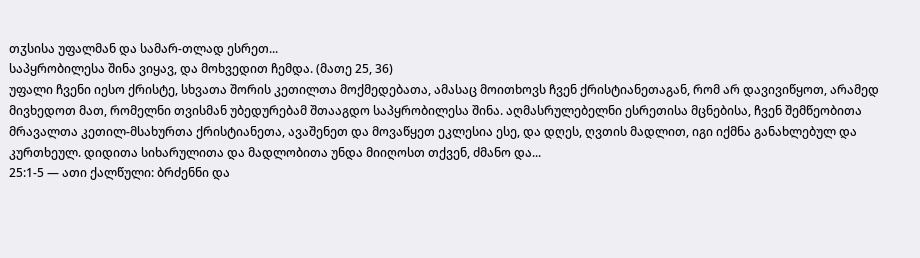თჳსისა უფალმან და სამარ-თლად ესრეთ...
საპყრობილესა შინა ვიყავ, და მოხვედით ჩემდა. (მათე 25, 36)
უფალი ჩვენი იესო ქრისტე, სხვათა შორის კეთილთა მოქმედებათა, ამასაც მოითხოვს ჩვენ ქრისტიანეთაგან, რომ არ დავივიწყოთ, არამედ მივხედოთ მათ, რომელნი თვისმან უბედურებამ შთააგდო საპყრობილესა შინა. აღმასრულებელნი ესრეთისა მცნებისა, ჩვენ შემწეობითა მრავალთა კეთილ-მსახურთა ქრისტიანეთა, ავაშენეთ და მოვაწყეთ ეკლესია ესე, და დღეს, ღვთის მადლით, იგი იქმნა განახლებულ და კურთხეულ. დიდითა სიხარულითა და მადლობითა უნდა მიიღოსთ თქვენ, ძმანო და...
25:1-5 — ათი ქალწული: ბრძენნი და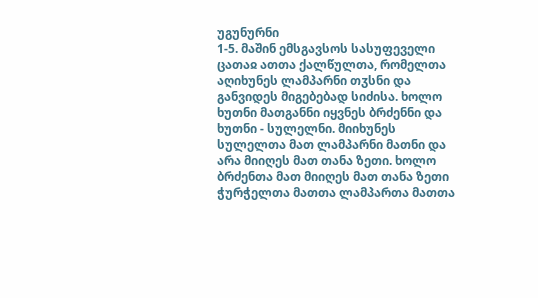უგუნურნი
1-5. მაშინ ემსგავსოს სასუფეველი ცათაჲ ათთა ქალწულთა, რომელთა აღიხუნეს ლამპარნი თჳსნი და განვიდეს მიგებებად სიძისა. ხოლო ხუთნი მათგანნი იყვნეს ბრძენნი და ხუთნი - სულელნი. მიიხუნეს სულელთა მათ ლამპარნი მათნი და არა მიიღეს მათ თანა ზეთი. ხოლო ბრძენთა მათ მიიღეს მათ თანა ზეთი ჭურჭელთა მათთა ლამპართა მათთა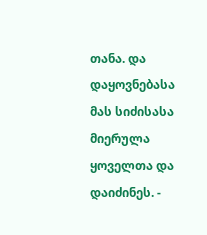თანა. და დაყოვნებასა მას სიძისასა მიერულა ყოველთა და დაიძინეს. -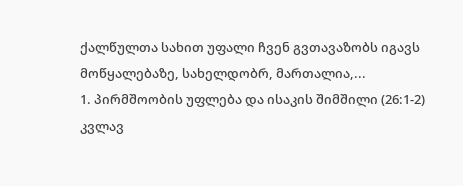ქალწულთა სახით უფალი ჩვენ გვთავაზობს იგავს მოწყალებაზე, სახელდობრ, მართალია,...
1. პირმშოობის უფლება და ისაკის შიმშილი (26:1-2)
კვლავ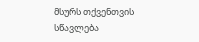მსურს თქვენთვის სწავლება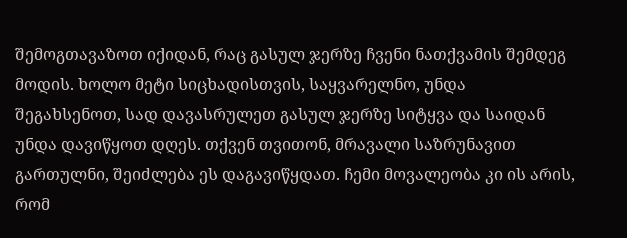შემოგთავაზოთ იქიდან, რაც გასულ ჯერზე ჩვენი ნათქვამის შემდეგ მოდის. ხოლო მეტი სიცხადისთვის, საყვარელნო, უნდა შეგახსენოთ, სად დავასრულეთ გასულ ჯერზე სიტყვა და საიდან უნდა დავიწყოთ დღეს. თქვენ თვითონ, მრავალი საზრუნავით გართულნი, შეიძლება ეს დაგავიწყდათ. ჩემი მოვალეობა კი ის არის, რომ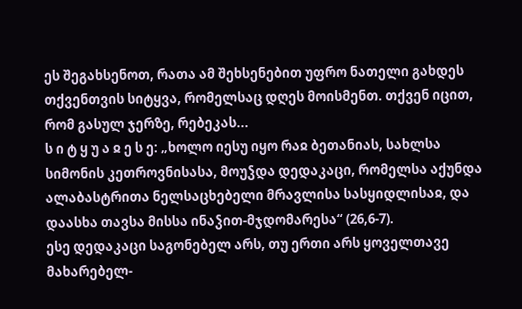ეს შეგახსენოთ, რათა ამ შეხსენებით უფრო ნათელი გახდეს თქვენთვის სიტყვა, რომელსაც დღეს მოისმენთ. თქვენ იცით, რომ გასულ ჯერზე, რებეკას...
ს ი ტ ყ უ ა ჲ ე ს ე: „ხოლო იესუ იყო რაჲ ბეთანიას, სახლსა სიმონის კეთროვნისასა, მოუჴდა დედაკაცი, რომელსა აქუნდა ალაბასტრითა ნელსაცხებელი მრავლისა სასყიდლისაჲ, და დაასხა თავსა მისსა ინაჴით-მჯდომარესა“ (26,6-7).
ესე დედაკაცი საგონებელ არს, თუ ერთი არს ყოველთავე მახარებელ-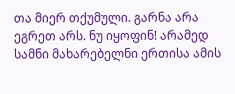თა მიერ თქუმული. გარნა არა ეგრეთ არს. ნუ იყოფინ! არამედ სამნი მახარებელნი ერთისა ამის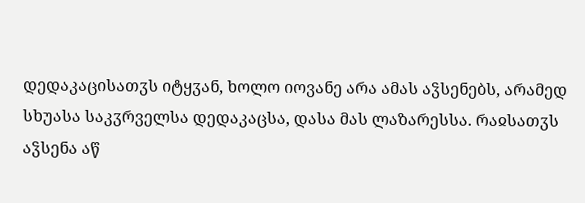დედაკაცისათჳს იტყჳან, ხოლო იოვანე არა ამას აჴსენებს, არამედ სხუასა საკჳრველსა დედაკაცსა, დასა მას ლაზარესსა. რაჲსათჳს აჴსენა აწ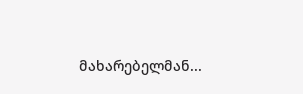მახარებელმან...